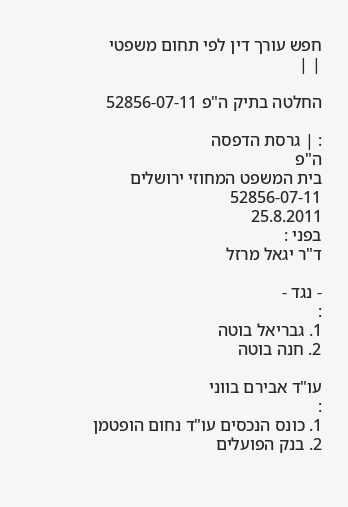חפש עורך דין לפי תחום משפטי
| |

החלטה בתיק ה"פ 52856-07-11

: | גרסת הדפסה
ה"פ
בית המשפט המחוזי ירושלים
52856-07-11
25.8.2011
בפני :
ד"ר יגאל מרזל

- נגד -
:
1. גבריאל בוטה
2. חנה בוטה

עו"ד אבירם בווני
:
1. כונס הנכסים עו"ד נחום הופטמן
2. בנק הפועלים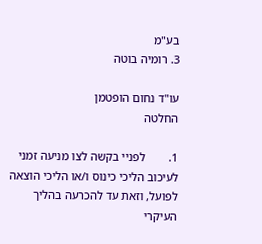בע"מ
3. רומיה בוטה

עו"ד נחום הופטמן
החלטה

1.        לפניי בקשה לצו מניעה זמני לעיכוב הליכי כינוס ו/או הליכי הוצאה לפועל, וזאת עד להכרעה בהליך העיקרי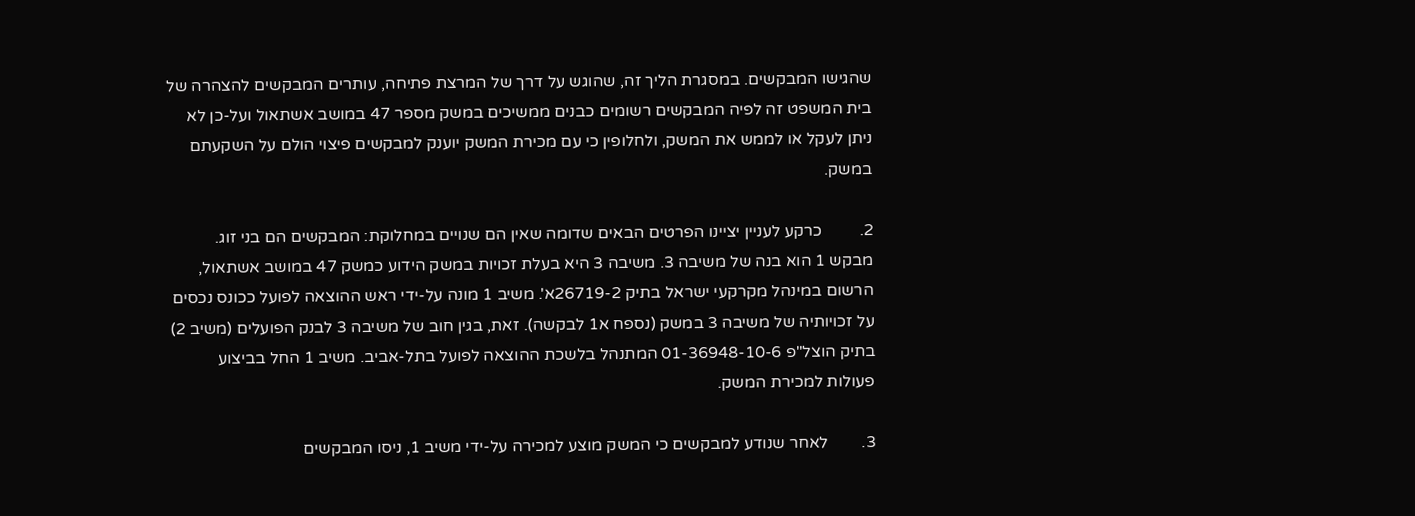שהגישו המבקשים. במסגרת הליך זה, שהוגש על דרך של המרצת פתיחה, עותרים המבקשים להצהרה של בית המשפט זה לפיה המבקשים רשומים כבנים ממשיכים במשק מספר 47 במושב אשתאול ועל-כן לא ניתן לעקל או לממש את המשק, ולחלופין כי עם מכירת המשק יוענק למבקשים פיצוי הולם על השקעתם במשק.

2.         כרקע לעניין יציינו הפרטים הבאים שדומה שאין הם שנויים במחלוקת: המבקשים הם בני זוג. מבקש 1 הוא בנה של משיבה 3. משיבה 3 היא בעלת זכויות במשק הידוע כמשק 47 במושב אשתאול, הרשום במינהל מקרקעי ישראל בתיק 26719-2א'. משיב 1 מונה על-ידי ראש ההוצאה לפועל ככונס נכסים על זכויותיה של משיבה 3 במשק (נספח א1 לבקשה). זאת, בגין חוב של משיבה 3 לבנק הפועלים (משיב 2) בתיק הוצל"פ 01-36948-10-6 המתנהל בלשכת ההוצאה לפועל בתל-אביב. משיב 1 החל בביצוע פעולות למכירת המשק.

3.        לאחר שנודע למבקשים כי המשק מוצע למכירה על-ידי משיב 1, ניסו המבקשים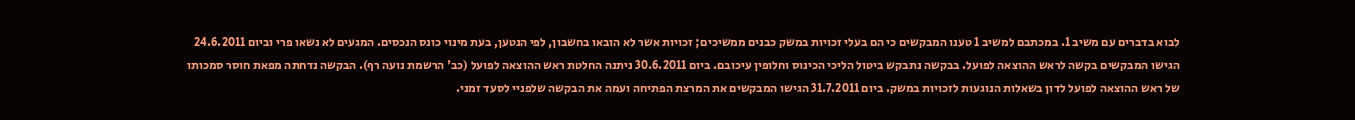לבוא בדברים עם משיב 1. במכתבם למשיב 1 טענו המבקשים כי הם בעלי זכויות במשק כבנים ממשיכים; זכויות אשר לא הובאו בחשבון, לפי הנטען, בעת מינוי כונס הנכסים. המגעים לא נשאו פרי וביום 24.6.2011 הגישו המבקשים בקשה לראש ההוצאה לפועל. בבקשה נתבקש ביטול הליכי הכינוס וחלופין עיכובם. ביום 30.6.2011 ניתנה החלטת ראש ההוצאה לפועל (כב' הרשמת נועה רף). הבקשה נדחתה מפאת חוסר סמכותו של ראש ההוצאה לפועל לדון בשאלות הנוגעות לזכויות במשק. ביום 31.7.2011 הגישו המבקשים את המרצת הפתיחה ועמה את הבקשה שלפניי לסעד זמני.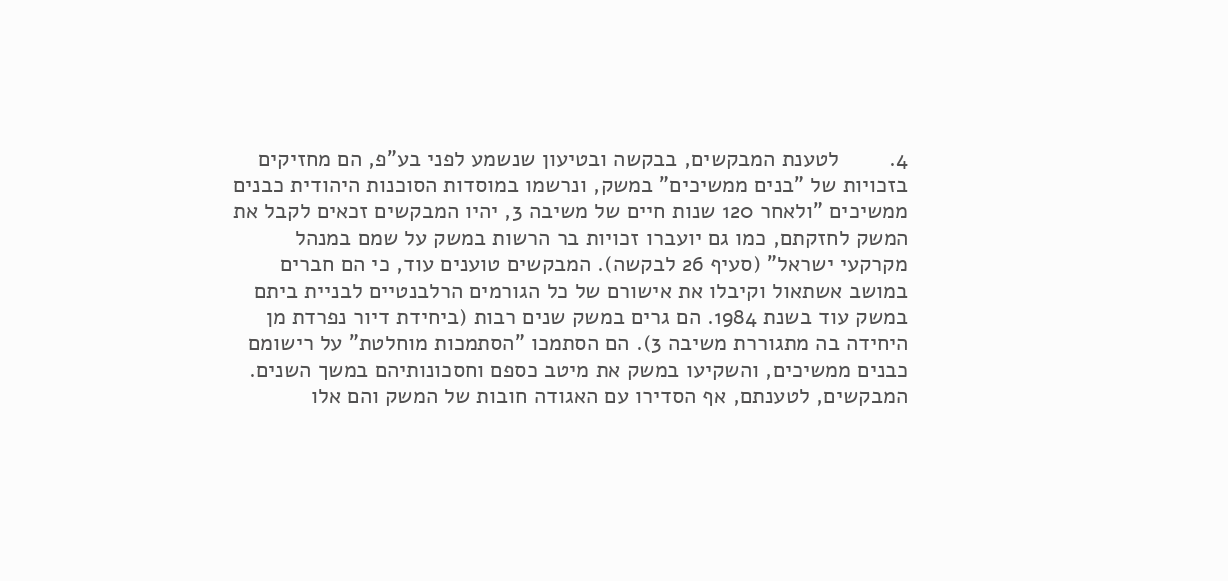4.        לטענת המבקשים, בבקשה ובטיעון שנשמע לפני בע"פ, הם מחזיקים בזכויות של "בנים ממשיכים" במשק, ונרשמו במוסדות הסוכנות היהודית כבנים ממשיכים "ולאחר 120 שנות חיים של משיבה 3, יהיו המבקשים זכאים לקבל את המשק לחזקתם, כמו גם יועברו זכויות בר הרשות במשק על שמם במנהל מקרקעי ישראל" (סעיף 26 לבקשה). המבקשים טוענים עוד, כי הם חברים במושב אשתאול וקיבלו את אישורם של כל הגורמים הרלבנטיים לבניית ביתם במשק עוד בשנת 1984. הם גרים במשק שנים רבות (ביחידת דיור נפרדת מן היחידה בה מתגוררת משיבה 3). הם הסתמכו "הסתמכות מוחלטת" על רישומם כבנים ממשיכים, והשקיעו במשק את מיטב כספם וחסכונותיהם במשך השנים. המבקשים, לטענתם, אף הסדירו עם האגודה חובות של המשק והם אלו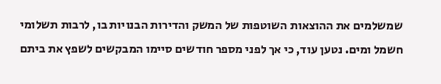שמשלמים את ההוצאות השוטפות של המשק והדירות הבנויות בו, לרבות תשלומי חשמל ומים. נטען עוד, כי אך לפני מספר חודשים סיימו המבקשים לשפץ את ביתם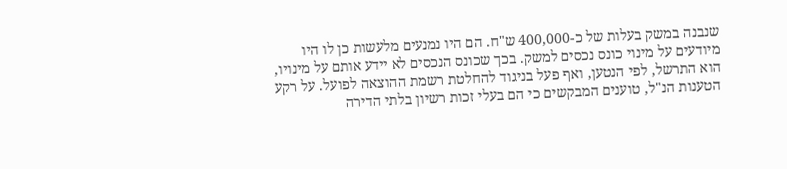שנבנה במשק בעלות של כ-400,000 ש"ח. הם היו נמנעים מלעשות כן לו היו מיודעים על מינוי כונס נכסים למשק. בכך שכונס הנכסים לא יידע אותם על מינויו, הוא התרשל, לפי הנטען, ואף פעל בניגוד להחלטת רשמת ההוצאה לפועל. על רקע הטענות הנ"ל, טוענים המבקשים כי הם בעלי זכות רשיון בלתי הדירה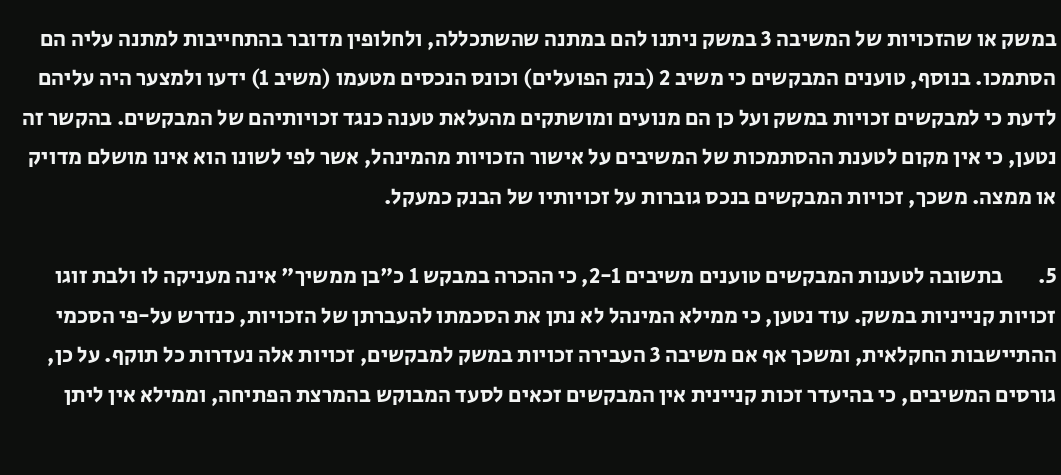במשק או שהזכויות של המשיבה 3 במשק ניתנו להם במתנה שהשתכללה, ולחלופין מדובר בהתחייבות למתנה עליה הם הסתמכו. בנוסף, טוענים המבקשים כי משיב 2 (בנק הפועלים) וכונס הנכסים מטעמו (משיב 1) ידעו ולמצער היה עליהם לדעת כי למבקשים זכויות במשק ועל כן הם מנועים ומושתקים מהעלאת טענה כנגד זכויותיהם של המבקשים. בהקשר זה נטען, כי אין מקום לטענת ההסתמכות של המשיבים על אישור הזכויות מהמינהל, אשר לפי לשונו הוא אינו מושלם מדויק או ממצה. משכך, זכויות המבקשים בנכס גוברות על זכויותיו של הבנק כמעקל.

5.        בתשובה לטענות המבקשים טוענים משיבים 2-1, כי ההכרה במבקש 1 כ"בן ממשיך" אינה מעניקה לו ולבת זוגו זכויות קנייניות במשק. עוד נטען, כי ממילא המינהל לא נתן את הסכמתו להעברתן של הזכויות, כנדרש על-פי הסכמי ההתיישבות החקלאית, ומשכך אף אם משיבה 3 העבירה זכויות במשק למבקשים, זכויות אלה נעדרות כל תוקף. על כן, גורסים המשיבים, כי בהיעדר זכות קניינית אין המבקשים זכאים לסעד המבוקש בהמרצת הפתיחה, וממילא אין ליתן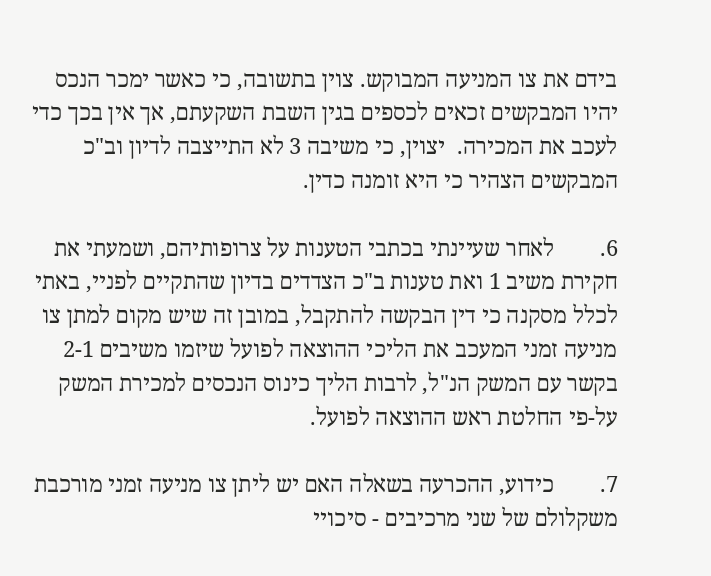בידם את צו המניעה המבוקש. צוין בתשובה, כי כאשר ימכר הנכס יהיו המבקשים זכאים לכספים בגין השבת השקעתם, אך אין בכך כדי לעכב את המכירה.  יצוין, כי משיבה 3 לא התייצבה לדיון וב"כ המבקשים הצהיר כי היא זומנה כדין.

6.        לאחר שעיינתי בכתבי הטענות על צרופותיהם, ושמעתי את חקירת משיב 1 ואת טענות ב"כ הצדדים בדיון שהתקיים לפניי, באתי לכלל מסקנה כי דין הבקשה להתקבל, במובן זה שיש מקום למתן צו מניעה זמני המעכב את הליכי ההוצאה לפועל שיזמו משיבים 2-1 בקשר עם המשק הנ"ל, לרבות הליך כינוס הנכסים למכירת המשק על-פי החלטת ראש ההוצאה לפועל.

7.        כידוע, ההכרעה בשאלה האם יש ליתן צו מניעה זמני מורכבת משקלולם של שני מרכיבים - סיכויי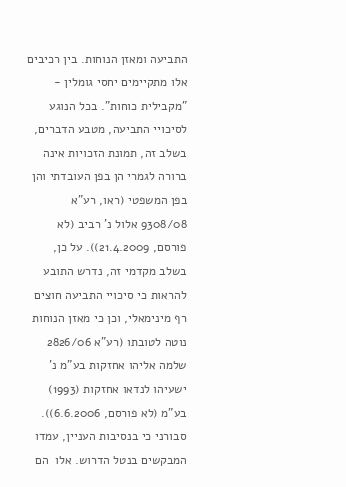התביעה ומאזן הנוחות. בין רכיבים אלו מתקיימים יחסי גומלין - "מקבילית כוחות". בכל הנוגע לסיכויי התביעה, מטבע הדברים, בשלב זה, תמונת הזכויות אינה ברורה לגמרי הן בפן העובדתי והן בפן המשפטי (ראו, רע"א 9308/08 אלול נ' רביב (לא פורסם, 21.4.2009)). על כן, בשלב מקדמי זה, נדרש התובע להראות כי סיכויי התביעה חוצים רף מינימאלי, וכן כי מאזן הנוחות נוטה לטובתו (רע"א 2826/06 שלמה אליהו אחזקות בע"מ נ' ישעיהו לנדאו אחזקות (1993) בע"מ (לא פורסם, 6.6.2006)). סבורני כי בנסיבות העניין, עמדו המבקשים בנטל הדרוש. אלו  הם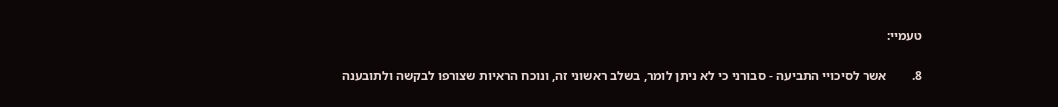טעמיי:

8.        אשר לסיכויי התביעה - סבורני כי לא ניתן לומר, בשלב ראשוני זה, ונוכח הראיות שצורפו לבקשה ולתובענה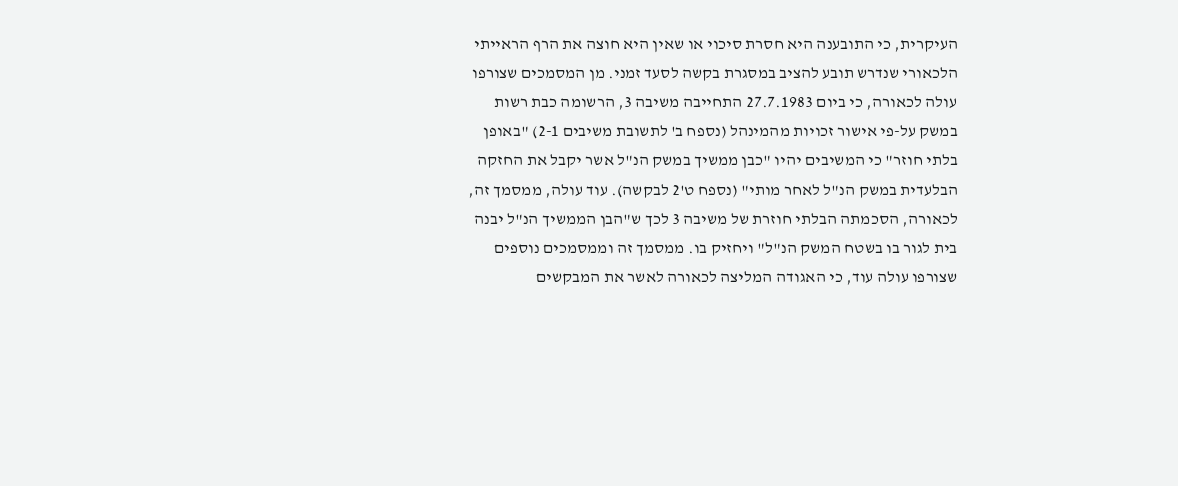העיקרית, כי התובענה היא חסרת סיכוי או שאין היא חוצה את הרף הראייתי הלכאורי שנדרש תובע להציב במסגרת בקשה לסעד זמני. מן המסמכים שצורפו עולה לכאורה, כי ביום 27.7.1983 התחייבה משיבה 3, הרשומה כבת רשות במשק על-פי אישור זכויות מהמינהל (נספח ב' לתשובת משיבים 2-1) "באופן בלתי חוזר" כי המשיבים יהיו "כבן ממשיך במשק הנ"ל אשר יקבל את החזקה הבלעדית במשק הנ"ל לאחר מותי" (נספח ט'2 לבקשה). עוד עולה, ממסמך זה, לכאורה, הסכמתה הבלתי חוזרת של משיבה 3 לכך ש"הבן הממשיך הנ"ל יבנה בית לגור בו בשטח המשק הנ"ל" ויחזיק בו. ממסמך זה וממסמכים נוספים שצורפו עולה עוד, כי האגודה המליצה לכאורה לאשר את המבקשים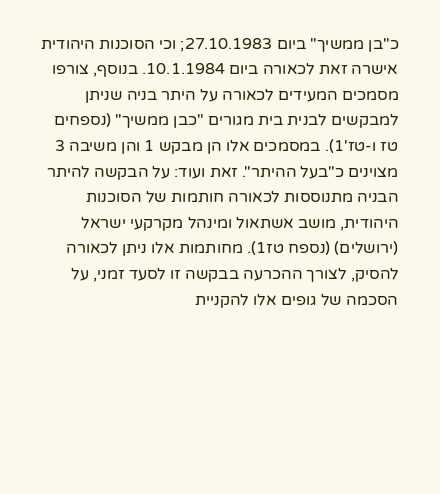כ"בן ממשיך" ביום 27.10.1983; וכי הסוכנות היהודית אישרה זאת לכאורה ביום 10.1.1984. בנוסף, צורפו מסמכים המעידים לכאורה על היתר בניה שניתן למבקשים לבנית בית מגורים "כבן ממשיך" (נספחים טז ו-טז'1). במסמכים אלו הן מבקש 1 והן משיבה 3 מצוינים כ"בעל ההיתר". זאת ועוד: על הבקשה להיתר הבניה מתנוססות לכאורה חותמות של הסוכנות היהודית, מושב אשתאול ומינהל מקרקעי ישראל (ירושלים) (נספח טז1). מחותמות אלו ניתן לכאורה להסיק, לצורך ההכרעה בבקשה זו לסעד זמני, על הסכמה של גופים אלו להקניית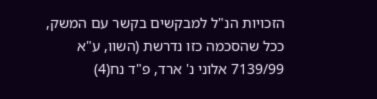הזכויות הנ"ל למבקשים בקשר עם המשק, ככל שהסכמה כזו נדרשת (השוו, ע"א 7139/99 אלוני נ' ארד, פ"ד נח(4)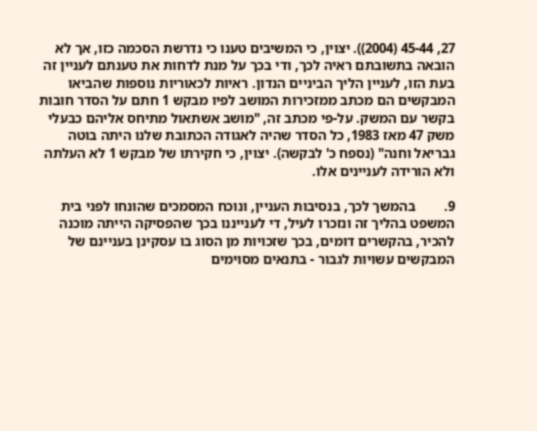27, 45-44 (2004)). יצוין, כי המשיבים טענו כי נדרשת הסכמה כזו, אך לא הובאה בתשובתם ראיה לכך, ודי בכך על מנת לדחות את טענתם לעניין זה בעת הזו, לעניין הליך הביניים הנדון. ראיות לכאוריות נוספות שהביאו המבקשים הם מכתב ממזכירות המושב לפיו מבקש 1 חתם על הסדר חובות בקשר עם המשק. על-פי מכתב זה, "מושב אשתאול מתיחס אליהם כבעלי משק 47 מאז 1983, כל הסדר שהיה לאגודה הכתובת שלנו היתה בוטה גבריאל וחנה" (נספח כ' לבקשה). יצוין, כי חקירתו של מבקש 1 לא העלתה ולא הורידה לעניינים אלו.

9.        בהמשך לכך, בנסיבות העניין, ונוכח המסמכים שהונחו לפני בית המשפט בהליך זה ונזכרו לעיל, די לענייננו בכך שהפסיקה הייתה מוכנה להכיר, בהקשרים דומים, בכך שזכויות מן הסוג בו עסקינן בעניינם של המבקשים עשויות לגבור - בתנאים מסוימים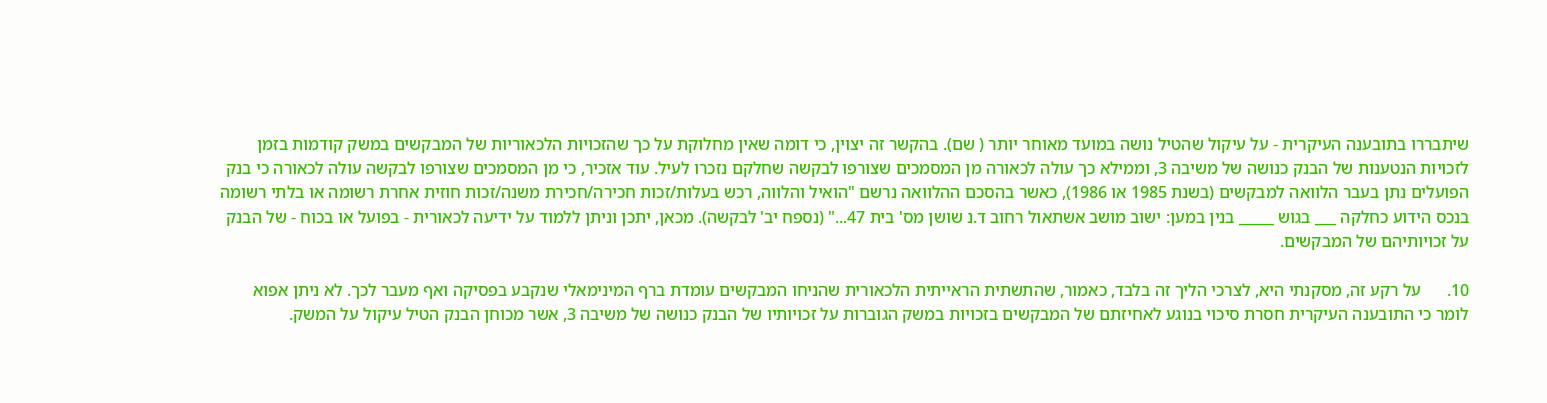שיתבררו בתובענה העיקרית - על עיקול שהטיל נושה במועד מאוחר יותר ( שם). בהקשר זה יצוין, כי דומה שאין מחלוקת על כך שהזכויות הלכאוריות של המבקשים במשק קודמות בזמן לזכויות הנטענות של הבנק כנושה של משיבה 3, וממילא כך עולה לכאורה מן המסמכים שצורפו לבקשה שחלקם נזכרו לעיל. עוד אזכיר, כי מן המסמכים שצורפו לבקשה עולה לכאורה כי בנק הפועלים נתן בעבר הלוואה למבקשים (בשנת 1985 או 1986), כאשר בהסכם ההלוואה נרשם "הואיל והלווה, רכש בעלות/זכות חכירה/חכירת משנה/זכות חוזית אחרת רשומה או בלתי רשומה בנכס הידוע כחלקה ___ בגוש _____ בנין במען: ישוב מושב אשתאול רחוב ד.נ שושן מס' בית 47..." (נספח יב' לבקשה). מכאן, יתכן וניתן ללמוד על ידיעה לכאורית - בפועל או בכוח - של הבנק על זכויותיהם של המבקשים.

10.      על רקע זה, מסקנתי היא, לצרכי הליך זה בלבד, כאמור, שהתשתית הראייתית הלכאורית שהניחו המבקשים עומדת ברף המינימאלי שנקבע בפסיקה ואף מעבר לכך. לא ניתן אפוא לומר כי התובענה העיקרית חסרת סיכוי בנוגע לאחיזתם של המבקשים בזכויות במשק הגוברות על זכויותיו של הבנק כנושה של משיבה 3, אשר מכוחן הבנק הטיל עיקול על המשק.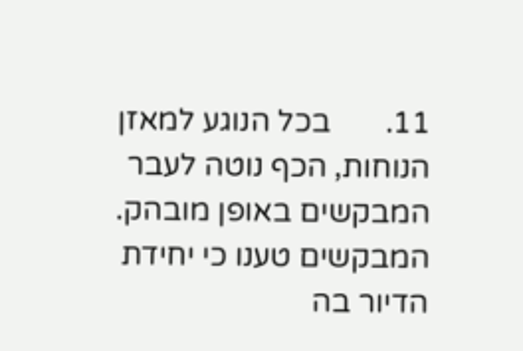11.       בכל הנוגע למאזן הנוחות, הכף נוטה לעבר המבקשים באופן מובהק. המבקשים טענו כי יחידת הדיור בה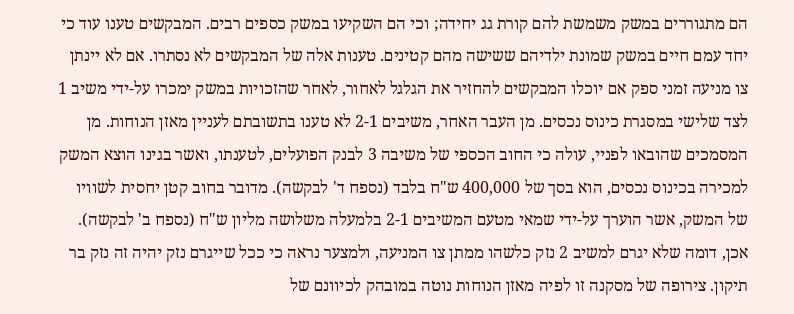הם מתגוררים במשק משמשת להם קורת גג יחידה; וכי הם השקיעו במשק כספים רבים. המבקשים טענו עוד כי יחד עמם חיים במשק שמונת ילדיהם ששישה מהם קטינים. טענות אלה של המבקשים לא נסתרו. אם לא יינתן צו מניעה זמני ספק אם יוכלו המבקשים להחזיר את הגלגל לאחור, לאחר שהזכויות במשק ימכרו על-ידי משיב 1 לצד שלישי במסגרת כינוס נכסים. מן העבר האחר, משיבים 2-1 לא טענו בתשובתם לעניין מאזן הנוחות. מן המסמכים שהובאו לפניי, עולה כי החוב הכספי של משיבה 3 לבנק הפועלים, לטענתו, ואשר בגינו הוצא המשק למכירה בכינוס נכסים, הוא בסך של 400,000 ש"ח בלבד (נספח ד' לבקשה). מדובר בחוב קטן יחסית לשוויו של המשק, אשר הוערך על-ידי שמאי מטעם המשיבים 2-1 בלמעלה משלושה מליון ש"ח (נספח ב' לבקשה). אכן, דומה שלא יגרם למשיב 2 נזק כלשהו ממתן צו המניעה, ולמצער נראה כי ככל שייגרם נזק יהיה זה נזק בר תיקון. צירופה של מסקנה זו לפיה מאזן הנוחות נוטה במובהק לכיוונם של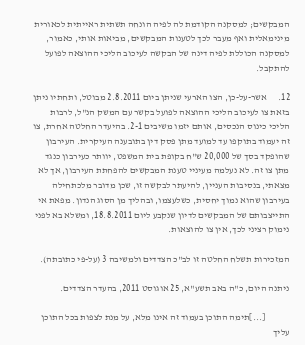המבקשים; למסקנה הקודמת לה לפיה הונחה תשתית ראייתית לכאורית מינימאלית ואף מעבר לכך לטענות המבקשים, מביאות אותי, כאמור, למסקנה הכוללת לפיה דינה של הבקשה לעיכוב הליכי ההוצאה לפועל להתקבל.

12.      אשר-על-כן, הצו הארעי שניתן ביום 2.8.2011 מבוטל, ותחתיו ניתן בזאת צו לעיכוב הליכי ההוצאה לפועל בקשר עם המשק הנ"ל, לרבות הליכי כינוס הנכסים, אותם יזמו משיבים 2-1. בהיעדר החלטה אחרת, צו זה יעמוד בתוקפו עד למועד מתן פסק דין בתובענה העיקרית. העירבון שהופקד בסך של 20,000 ש"ח בקופת בית המשפט, יוותר כעירבון כנגד מתן צו זה. לא נעלמה מעיניי טענת המבקשים להפחתת העירבון, אך לא מצאתי, בנסיבות העניין, להיעתר לבקשה זו, שכן מדובר מלכתחילה בעירבון שהוא נמוך יחסית, כשלעצמו, ובהליך מן הסוג הנדון. מפאת אי התייצבותם של המבקשים לדיון שנקבע ליום 18.8.2011, ומשלא בא לפני נימוק רציני לכך, אין צו להוצאות.

המזכירות תשלח החלטה זו לב"כ הצדדים ולמשיבה 3 (על-פי כתובתה).

ניתנה היום, כ"ה באב תשע"א, 25 אוגוסט 2011, בהעדר הצדדים.

             [...]תימה התוכן בעמוד זה אינו מלא, על מנת לצפות בכל התוכן עליך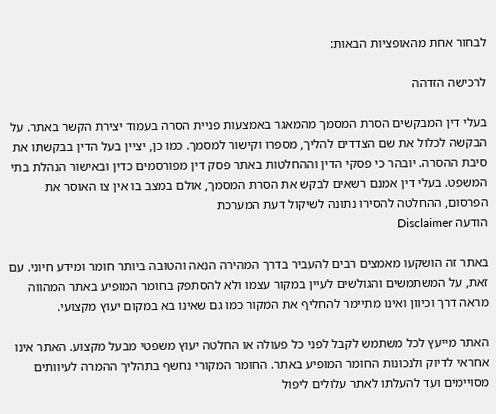לבחור אחת מהאופציות הבאות:

לרכישה הזדהה

בעלי דין המבקשים הסרת המסמך מהמאגר באמצעות פניית הסרה בעמוד יצירת הקשר באתר. על הבקשה לכלול את שם הצדדים להליך, מספרו וקישור למסמך. כמו כן, יציין בעל הדין בבקשתו את סיבת ההסרה. יובהר כי פסקי הדין וההחלטות באתר פסק דין מפורסמים כדין ובאישור הנהלת בתי המשפט. בעלי דין אמנם רשאים לבקש את הסרת המסמך, אולם במצב בו אין צו האוסר את הפרסום, ההחלטה להסירו נתונה לשיקול דעת המערכת
הודעה Disclaimer

באתר זה הושקעו מאמצים רבים להעביר בדרך המהירה הנאה והטובה ביותר חומר ומידע חיוני. עם זאת, על המשתמשים והגולשים לעיין במקור עצמו ולא להסתפק בחומר המופיע באתר המהווה מראה דרך וכיוון ואינו מתיימר להחליף את המקור כמו גם שאינו בא במקום יעוץ מקצועי.

האתר מייעץ לכל משתמש לקבל לפני כל פעולה או החלטה יעוץ משפטי מבעל מקצוע. האתר אינו אחראי לדיוק ולנכונות החומר המופיע באתר. החומר המקורי נחשף בתהליך ההמרה לעיוותים מסויימים ועד להעלתו לאתר עלולים ליפול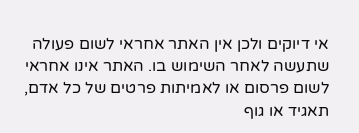אי דיוקים ולכן אין האתר אחראי לשום פעולה שתעשה לאחר השימוש בו. האתר אינו אחראי לשום פרסום או לאמיתות פרטים של כל אדם, תאגיד או גוף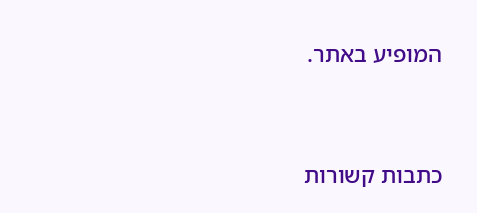המופיע באתר.




כתבות קשורות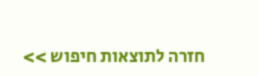חזרה לתוצאות חיפוש >>